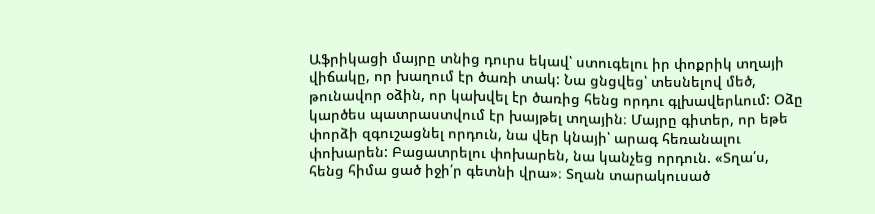Աֆրիկացի մայրը տնից դուրս եկավ՝ ստուգելու իր փոքրիկ տղայի վիճակը, որ խաղում էր ծառի տակ: Նա ցնցվեց՝ տեսնելով մեծ, թունավոր օձին, որ կախվել էր ծառից հենց որդու գլխավերևում: Օձը կարծես պատրաստվում էր խայթել տղային։ Մայրը գիտեր, որ եթե փորձի զգուշացնել որդուն, նա վեր կնայի՝ արագ հեռանալու փոխարեն: Բացատրելու փոխարեն, նա կանչեց որդուն. «Տղա՛ս, հենց հիմա ցած իջի՛ր գետնի վրա»։ Տղան տարակուսած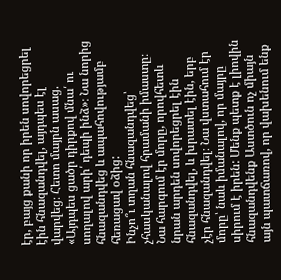էր, բայց քանի որ իրեն սովորեցրել էին հնազանդվել, այդպես էլ վարվեց։ Հետո մայրն ասաց. «Այդպես ցածր դիրքով մնա՛ ու սողալով արի՛ դեպի ինձ»։ Նա նորից հնազանդվեց և ապահովությամբ հեռացավ օձից:
Ինչո՞ւ տղան հնազանդվեց՝ չհասկանալով հրամանի իմաստը։ Նա հարգում էր մորը, որովհետև նրան արդեն սովորեցրել էին հնազանդվել, և խրատել էին, երբ չէր հնազանդվել։ Նա վստահում էր մորը՝ նաև իմանալով, որ մայրը սիրում է իրեն: Մենք պետք է լիովին հնազանդվենք Աստծուն ոչ միայն այն պատճառով, որ վախենում ենք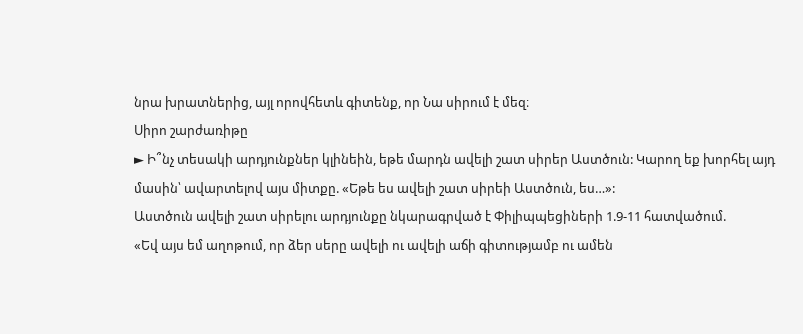նրա խրատներից, այլ որովհետև գիտենք, որ Նա սիրում է մեզ։
Սիրո շարժառիթը
► Ի՞նչ տեսակի արդյունքներ կլինեին, եթե մարդն ավելի շատ սիրեր Աստծուն: Կարող եք խորհել այդ մասին՝ ավարտելով այս միտքը. «Եթե ես ավելի շատ սիրեի Աստծուն, ես…»:
Աստծուն ավելի շատ սիրելու արդյունքը նկարագրված է Փիլիպպեցիների 1.9-11 հատվածում.
«Եվ այս եմ աղոթում, որ ձեր սերը ավելի ու ավելի աճի գիտությամբ ու ամեն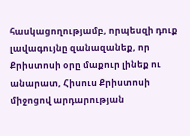հասկացողությամբ, որպեսզի դուք լավագույնը զանազանեք, որ Քրիստոսի օրը մաքուր լինեք ու անարատ, Հիսուս Քրիստոսի միջոցով արդարության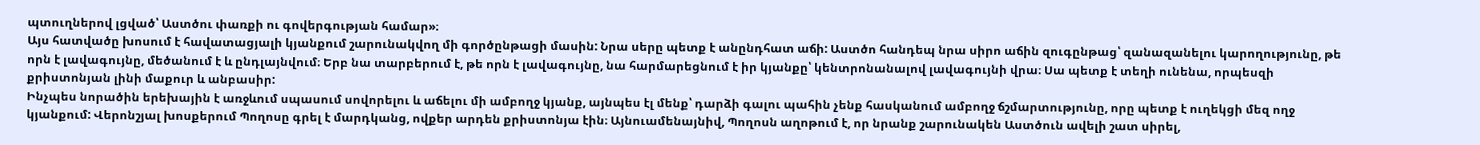պտուղներով լցված՝ Աստծու փառքի ու գովերգության համար»։
Այս հատվածը խոսում է հավատացյալի կյանքում շարունակվող մի գործընթացի մասին: Նրա սերը պետք է անընդհատ աճի: Աստծո հանդեպ նրա սիրո աճին զուգընթաց՝ զանազանելու կարողությունը, թե որն է լավագույնը, մեծանում է և ընդլայնվում։ Երբ նա տարբերում է, թե որն է լավագույնը, նա հարմարեցնում է իր կյանքը՝ կենտրոնանալով լավագույնի վրա։ Սա պետք է տեղի ունենա, որպեսզի քրիստոնյան լինի մաքուր և անբասիր:
Ինչպես նորածին երեխային է առջևում սպասում սովորելու և աճելու մի ամբողջ կյանք, այնպես էլ մենք՝ դարձի գալու պահին չենք հասկանում ամբողջ ճշմարտությունը, որը պետք է ուղեկցի մեզ ողջ կյանքում: Վերոնշյալ խոսքերում Պողոսը գրել է մարդկանց, ովքեր արդեն քրիստոնյա էին։ Այնուամենայնիվ, Պողոսն աղոթում է, որ նրանք շարունակեն Աստծուն ավելի շատ սիրել,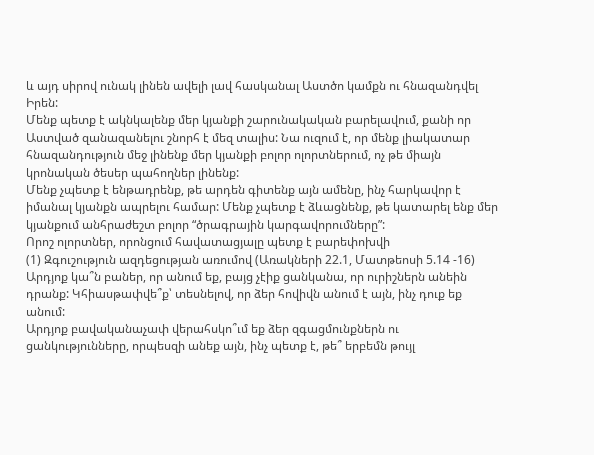և այդ սիրով ունակ լինեն ավելի լավ հասկանալ Աստծո կամքն ու հնազանդվել Իրեն:
Մենք պետք է ակնկալենք մեր կյանքի շարունակական բարելավում, քանի որ Աստված զանազանելու շնորհ է մեզ տալիս: Նա ուզում է, որ մենք լիակատար հնազանդություն մեջ լինենք մեր կյանքի բոլոր ոլորտներում, ոչ թե միայն կրոնական ծեսեր պահողներ լինենք:
Մենք չպետք է ենթադրենք, թե արդեն գիտենք այն ամենը, ինչ հարկավոր է իմանալ կյանքն ապրելու համար: Մենք չպետք է ձևացնենք, թե կատարել ենք մեր կյանքում անհրաժեշտ բոլոր “ծրագրային կարգավորումները”:
Որոշ ոլորտներ, որոնցում հավատացյալը պետք է բարեփոխվի
(1) Զգուշություն ազդեցության առումով (Առակների 22.1, Մատթեոսի 5.14 -16)
Արդյոք կա՞ն բաներ, որ անում եք, բայց չէիք ցանկանա, որ ուրիշներն անեին դրանք: Կհիասթափվե՞ք՝ տեսնելով, որ ձեր հովիվն անում է այն, ինչ դուք եք անում:
Արդյոք բավականաչափ վերահսկո՞ւմ եք ձեր զգացմունքներն ու ցանկությունները, որպեսզի անեք այն, ինչ պետք է, թե՞ երբեմն թույլ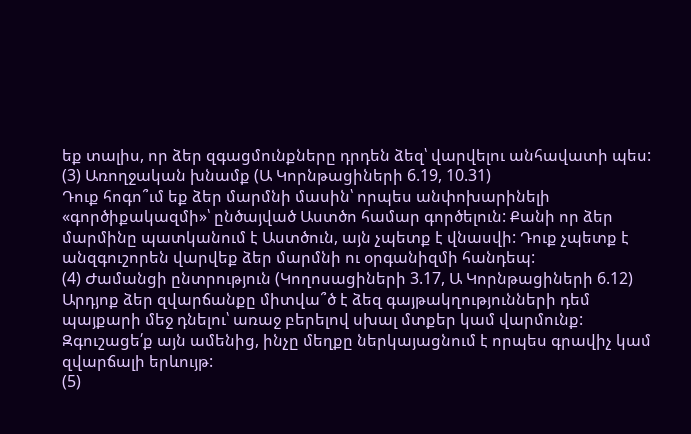եք տալիս, որ ձեր զգացմունքները դրդեն ձեզ՝ վարվելու անհավատի պես:
(3) Առողջական խնամք (Ա Կորնթացիների 6.19, 10.31)
Դուք հոգո՞ւմ եք ձեր մարմնի մասին՝ որպես անփոխարինելի «գործիքակազմի»՝ ընծայված Աստծո համար գործելուն: Քանի որ ձեր մարմինը պատկանում է Աստծուն, այն չպետք է վնասվի: Դուք չպետք է անզգուշորեն վարվեք ձեր մարմնի ու օրգանիզմի հանդեպ:
(4) Ժամանցի ընտրություն (Կողոսացիների 3.17, Ա Կորնթացիների 6.12)
Արդյոք ձեր զվարճանքը միտվա՞ծ է ձեզ գայթակղությունների դեմ պայքարի մեջ դնելու՝ առաջ բերելով սխալ մտքեր կամ վարմունք: Զգուշացե՛ք այն ամենից, ինչը մեղքը ներկայացնում է որպես գրավիչ կամ զվարճալի երևույթ:
(5)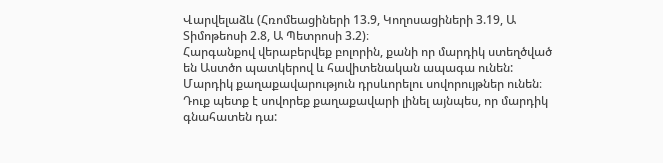Վարվելաձև (Հռոմեացիների 13.9, Կողոսացիների 3.19, Ա Տիմոթեոսի 2.8, Ա Պետրոսի 3.2)։
Հարգանքով վերաբերվեք բոլորին, քանի որ մարդիկ ստեղծված են Աստծո պատկերով և հավիտենական ապագա ունեն: Մարդիկ քաղաքավարություն դրսևորելու սովորույթներ ունեն։ Դուք պետք է սովորեք քաղաքավարի լինել այնպես, որ մարդիկ գնահատեն դա: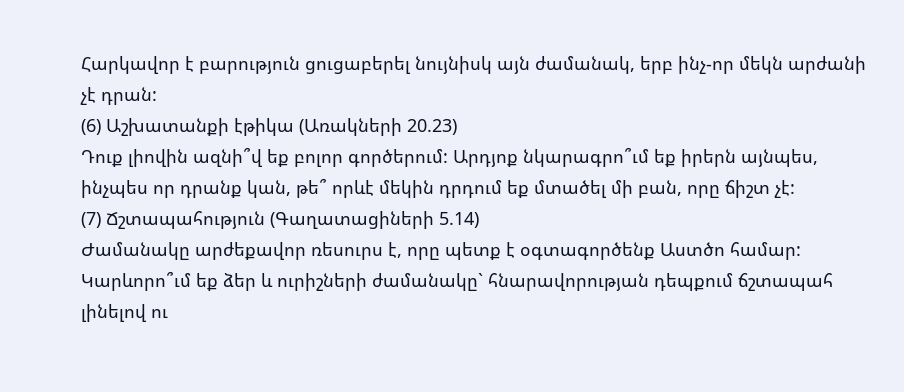Հարկավոր է բարություն ցուցաբերել նույնիսկ այն ժամանակ, երբ ինչ-որ մեկն արժանի չէ դրան:
(6) Աշխատանքի էթիկա (Առակների 20.23)
Դուք լիովին ազնի՞վ եք բոլոր գործերում: Արդյոք նկարագրո՞ւմ եք իրերն այնպես, ինչպես որ դրանք կան, թե՞ որևէ մեկին դրդում եք մտածել մի բան, որը ճիշտ չէ:
(7) Ճշտապահություն (Գաղատացիների 5.14)
Ժամանակը արժեքավոր ռեսուրս է, որը պետք է օգտագործենք Աստծո համար: Կարևորո՞ւմ եք ձեր և ուրիշների ժամանակը` հնարավորության դեպքում ճշտապահ լինելով ու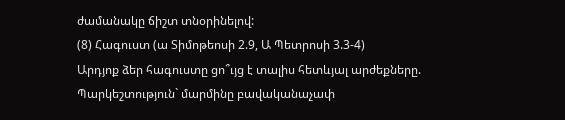ժամանակը ճիշտ տնօրինելով:
(8) Հագուստ (ա Տիմոթեոսի 2.9, Ա Պետրոսի 3.3-4)
Արդյոք ձեր հագուստը ցո՞ւյց է տալիս հետևյալ արժեքները.
Պարկեշտություն` մարմինը բավականաչափ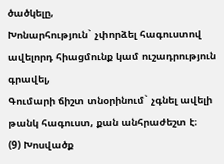ծածկելը,
Խոնարհություն` չփորձել հագուստով ավելորդ հիացմունք կամ ուշադրություն գրավել,
Գումարի ճիշտ տնօրինում` չգնել ավելի թանկ հագուստ, քան անհրաժեշտ է։
(9) Խոսվածք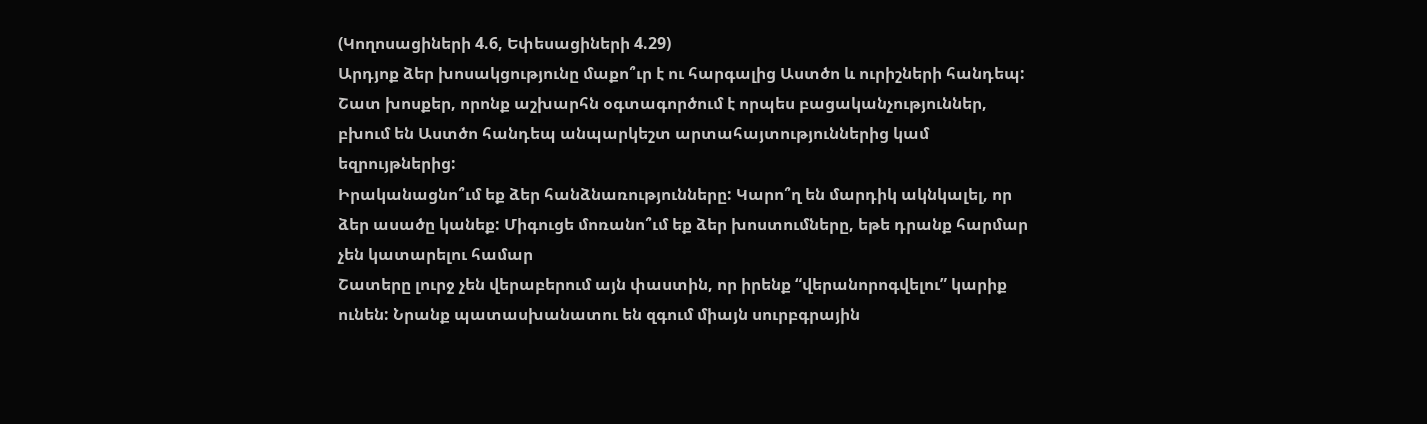(Կողոսացիների 4.6, Եփեսացիների 4.29)
Արդյոք ձեր խոսակցությունը մաքո՞ւր է ու հարգալից Աստծո և ուրիշների հանդեպ: Շատ խոսքեր, որոնք աշխարհն օգտագործում է որպես բացականչություններ, բխում են Աստծո հանդեպ անպարկեշտ արտահայտություններից կամ եզրույթներից:
Իրականացնո՞ւմ եք ձեր հանձնառությունները: Կարո՞ղ են մարդիկ ակնկալել, որ ձեր ասածը կանեք: Միգուցե մոռանո՞ւմ եք ձեր խոստումները, եթե դրանք հարմար չեն կատարելու համար
Շատերը լուրջ չեն վերաբերում այն փաստին, որ իրենք “վերանորոգվելու” կարիք ունեն: Նրանք պատասխանատու են զգում միայն սուրբգրային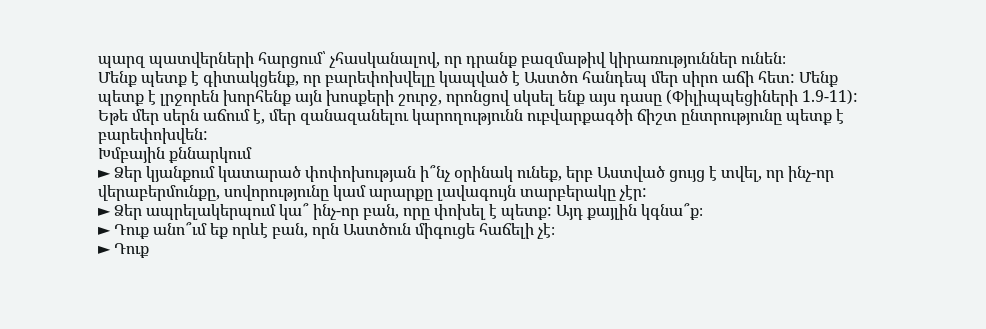պարզ պատվերների հարցում՝ չհասկանալով, որ դրանք բազմաթիվ կիրառություններ ունեն։
Մենք պետք է գիտակցենք, որ բարեփոխվելը կապված է Աստծո հանդեպ մեր սիրո աճի հետ: Մենք պետք է լրջորեն խորհենք այն խոսքերի շուրջ, որոնցով սկսել ենք այս դասը (Փիլիպպեցիների 1.9-11): Եթե մեր սերն աճում է, մեր զանազանելու կարողությունն ուբվարքագծի ճիշտ ընտրությունը պետք է բարեփոխվեն:
Խմբային քննարկում
► Ձեր կյանքում կատարած փոփոխության ի՞նչ օրինակ ունեք, երբ Աստված ցույց է տվել, որ ինչ-որ վերաբերմունքը, սովորությունը կամ արարքը լավագույն տարբերակը չէր:
► Ձեր ապրելակերպում կա՞ ինչ-որ բան, որը փոխել է պետք: Այդ քայլին կգնա՞ք։
► Դուք անո՞ւմ եք որևէ բան, որն Աստծուն միգուցե հաճելի չէ։
► Դուք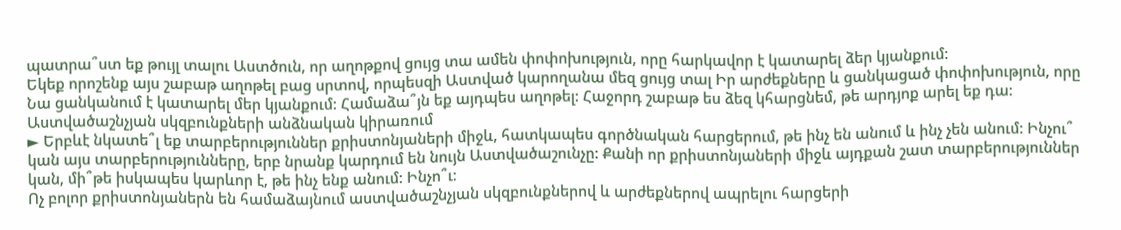պատրա՞ստ եք թույլ տալու Աստծուն, որ աղոթքով ցույց տա ամեն փոփոխություն, որը հարկավոր է կատարել ձեր կյանքում:
Եկեք որոշենք այս շաբաթ աղոթել բաց սրտով, որպեսզի Աստված կարողանա մեզ ցույց տալ Իր արժեքները և ցանկացած փոփոխություն, որը Նա ցանկանում է կատարել մեր կյանքում: Համաձա՞յն եք այդպես աղոթել: Հաջորդ շաբաթ ես ձեզ կհարցնեմ, թե արդյոք արել եք դա:
Աստվածաշնչյան սկզբունքների անձնական կիրառում
► Երբևէ նկատե՞լ եք տարբերություններ քրիստոնյաների միջև, հատկապես գործնական հարցերում, թե ինչ են անում և ինչ չեն անում: Ինչու՞ կան այս տարբերությունները, երբ նրանք կարդում են նույն Աստվածաշունչը: Քանի որ քրիստոնյաների միջև այդքան շատ տարբերություններ կան, մի՞թե իսկապես կարևոր է, թե ինչ ենք անում: Ինչո՞ւ։
Ոչ բոլոր քրիստոնյաներն են համաձայնում աստվածաշնչյան սկզբունքներով և արժեքներով ապրելու հարցերի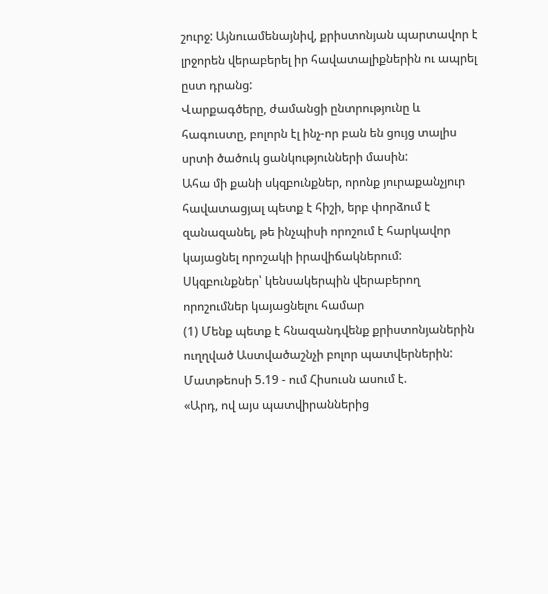շուրջ: Այնուամենայնիվ, քրիստոնյան պարտավոր է լրջորեն վերաբերել իր հավատալիքներին ու ապրել ըստ դրանց:
Վարքագծերը, ժամանցի ընտրությունը և հագուստը, բոլորն էլ ինչ-որ բան են ցույց տալիս սրտի ծածուկ ցանկությունների մասին:
Ահա մի քանի սկզբունքներ, որոնք յուրաքանչյուր հավատացյալ պետք է հիշի, երբ փորձում է զանազանել, թե ինչպիսի որոշում է հարկավոր կայացնել որոշակի իրավիճակներում:
Սկզբունքներ՝ կենսակերպին վերաբերող որոշումներ կայացնելու համար
(1) Մենք պետք է հնազանդվենք քրիստոնյաներին ուղղված Աստվածաշնչի բոլոր պատվերներին:
Մատթեոսի 5.19 - ում Հիսուսն ասում է.
«Արդ, ով այս պատվիրաններից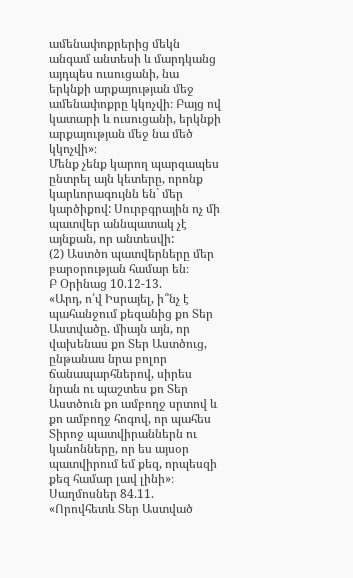ամենափոքրերից մեկն անգամ անտեսի և մարդկանց այդպես ուսուցանի, նա երկնքի արքայության մեջ ամենափոքրը կկոչվի։ Բայց ով կատարի և ուսուցանի, երկնքի արքայության մեջ նա մեծ կկոչվի»։
Մենք չենք կարող պարզապես ընտրել այն կետերը, որոնք կարևորագույնն են` մեր կարծիքով: Սուրբգրային ոչ մի պատվեր աննպատակ չէ այնքան, որ անտեսվի:
(2) Աստծո պատվերները մեր բարօրության համար են։
Բ Օրինաց 10.12-13.
«Արդ, ո՛վ Իսրայել, ի՞նչ է պահանջում քեզանից քո Տեր Աստվածը. միայն այն, որ վախենաս քո Տեր Աստծուց, ընթանաս նրա բոլոր ճանապարհներով, սիրես նրան ու պաշտես քո Տեր Աստծուն քո ամբողջ սրտով և քո ամբողջ հոգով, որ պահես Տիրոջ պատվիրաններն ու կանոնները, որ ես այսօր պատվիրում եմ քեզ, որպեսզի քեզ համար լավ լինի»։
Սաղմոսներ 84.11.
«Որովհետև Տեր Աստված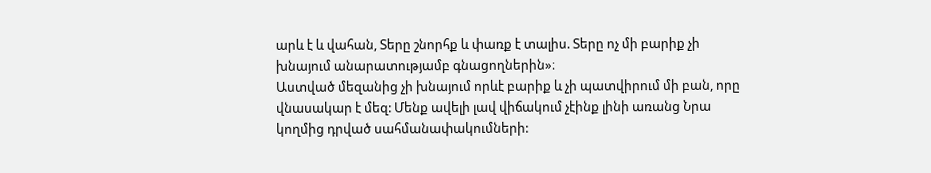արև է և վահան, Տերը շնորհք և փառք է տալիս. Տերը ոչ մի բարիք չի խնայում անարատությամբ գնացողներին»։
Աստված մեզանից չի խնայում որևէ բարիք և չի պատվիրում մի բան, որը վնասակար է մեզ: Մենք ավելի լավ վիճակում չէինք լինի առանց Նրա կողմից դրված սահմանափակումների: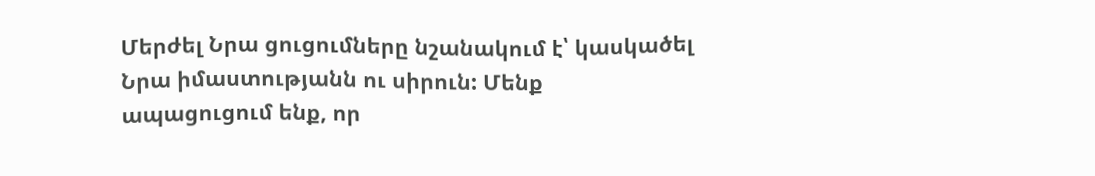Մերժել Նրա ցուցումները նշանակում է՝ կասկածել Նրա իմաստությանն ու սիրուն: Մենք ապացուցում ենք, որ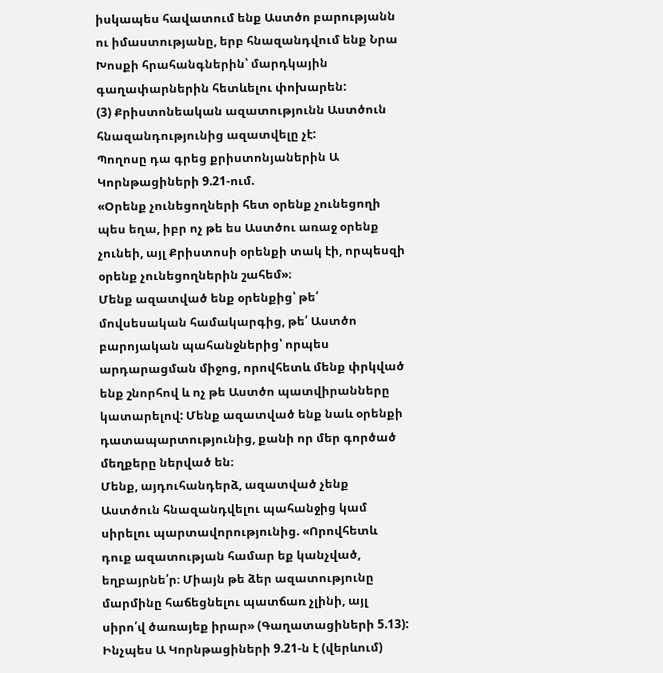իսկապես հավատում ենք Աստծո բարությանն ու իմաստությանը, երբ հնազանդվում ենք Նրա Խոսքի հրահանգներին՝ մարդկային գաղափարներին հետևելու փոխարեն:
(3) Քրիստոնեական ազատությունն Աստծուն հնազանդությունից ազատվելը չէ:
Պողոսը դա գրեց քրիստոնյաներին Ա Կորնթացիների 9.21-ում.
«Օրենք չունեցողների հետ օրենք չունեցողի պես եղա, իբր ոչ թե ես Աստծու առաջ օրենք չունեի, այլ Քրիստոսի օրենքի տակ էի, որպեսզի օրենք չունեցողներին շահեմ»։
Մենք ազատված ենք օրենքից՝ թե՛ մովսեսական համակարգից, թե՛ Աստծո բարոյական պահանջներից՝ որպես արդարացման միջոց, որովհետև մենք փրկված ենք շնորհով և ոչ թե Աստծո պատվիրանները կատարելով: Մենք ազատված ենք նաև օրենքի դատապարտությունից, քանի որ մեր գործած մեղքերը ներված են։
Մենք, այդուհանդերձ, ազատված չենք Աստծուն հնազանդվելու պահանջից կամ սիրելու պարտավորությունից. «Որովհետև դուք ազատության համար եք կանչված, եղբայրնե՛ր։ Միայն թե ձեր ազատությունը մարմինը հաճեցնելու պատճառ չլինի, այլ սիրո՛վ ծառայեք իրար» (Գաղատացիների 5.13): Ինչպես Ա Կորնթացիների 9.21-ն է (վերևում)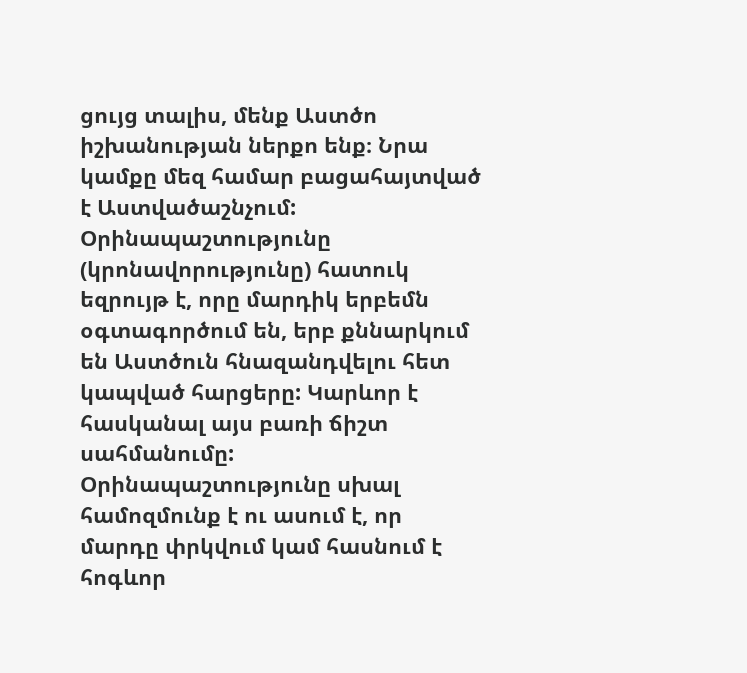ցույց տալիս, մենք Աստծո իշխանության ներքո ենք։ Նրա կամքը մեզ համար բացահայտված է Աստվածաշնչում:
Օրինապաշտությունը (կրոնավորությունը) հատուկ եզրույթ է, որը մարդիկ երբեմն օգտագործում են, երբ քննարկում են Աստծուն հնազանդվելու հետ կապված հարցերը: Կարևոր է հասկանալ այս բառի ճիշտ սահմանումը: Օրինապաշտությունը սխալ համոզմունք է ու ասում է, որ մարդը փրկվում կամ հասնում է հոգևոր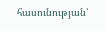հասունության՝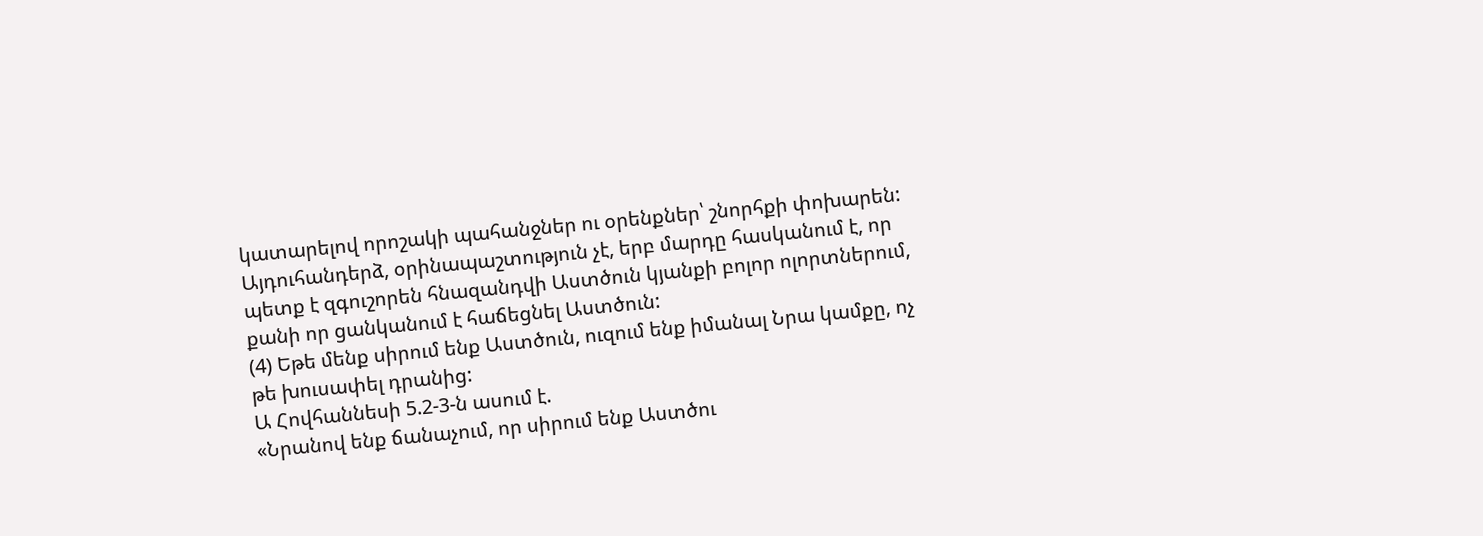կատարելով որոշակի պահանջներ ու օրենքներ՝ շնորհքի փոխարեն: Այդուհանդերձ, օրինապաշտություն չէ, երբ մարդը հասկանում է, որ պետք է զգուշորեն հնազանդվի Աստծուն կյանքի բոլոր ոլորտներում, քանի որ ցանկանում է հաճեցնել Աստծուն:
(4) Եթե մենք սիրում ենք Աստծուն, ուզում ենք իմանալ Նրա կամքը, ոչ թե խուսափել դրանից:
Ա Հովհաննեսի 5.2-3-ն ասում է.
«Նրանով ենք ճանաչում, որ սիրում ենք Աստծու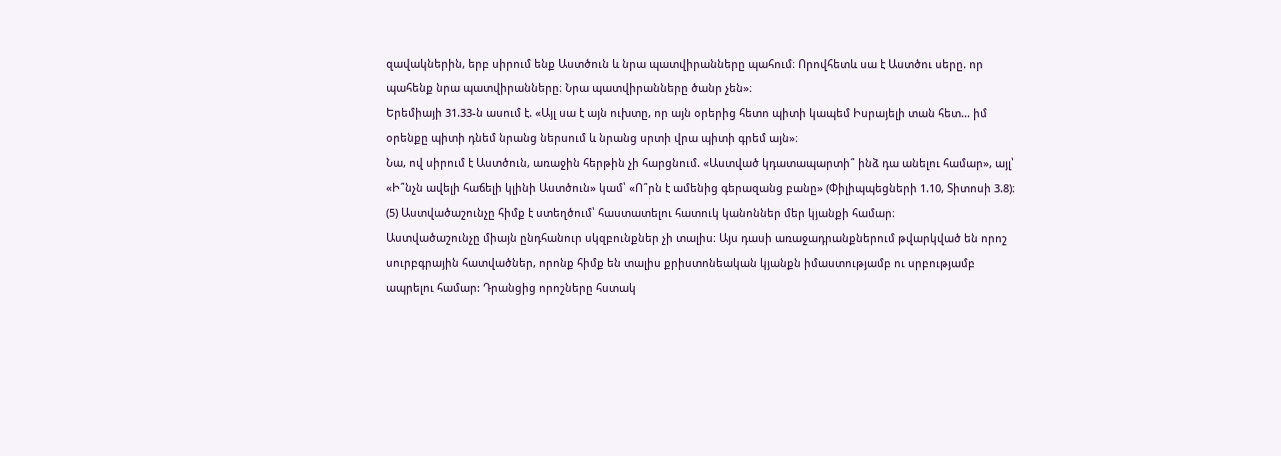զավակներին, երբ սիրում ենք Աստծուն և նրա պատվիրանները պահում։ Որովհետև սա է Աստծու սերը. որ պահենք նրա պատվիրանները։ Նրա պատվիրանները ծանր չեն»։
Երեմիայի 31.33-ն ասում է. «Այլ սա է այն ուխտը, որ այն օրերից հետո պիտի կապեմ Իսրայելի տան հետ… իմ օրենքը պիտի դնեմ նրանց ներսում և նրանց սրտի վրա պիտի գրեմ այն»։
Նա, ով սիրում է Աստծուն, առաջին հերթին չի հարցնում. «Աստված կդատապարտի՞ ինձ դա անելու համար», այլ՝ «Ի՞նչն ավելի հաճելի կլինի Աստծուն» կամ՝ «Ո՞րն է ամենից գերազանց բանը» (Փիլիպպեցների 1.10, Տիտոսի 3.8)։
(5) Աստվածաշունչը հիմք է ստեղծում՝ հաստատելու հատուկ կանոններ մեր կյանքի համար։
Աստվածաշունչը միայն ընդհանուր սկզբունքներ չի տալիս։ Այս դասի առաջադրանքներում թվարկված են որոշ սուրբգրային հատվածներ, որոնք հիմք են տալիս քրիստոնեական կյանքն իմաստությամբ ու սրբությամբ ապրելու համար: Դրանցից որոշները հստակ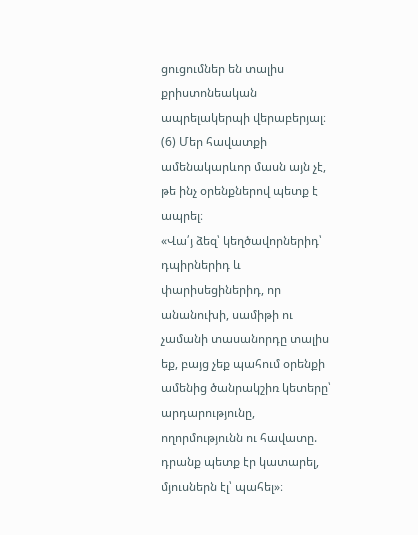ցուցումներ են տալիս քրիստոնեական ապրելակերպի վերաբերյալ։
(6) Մեր հավատքի ամենակարևոր մասն այն չէ, թե ինչ օրենքներով պետք է ապրել։
«Վա՛յ ձեզ՝ կեղծավորներիդ՝ դպիրներիդ և փարիսեցիներիդ, որ անանուխի, սամիթի ու չամանի տասանորդը տալիս եք, բայց չեք պահում օրենքի ամենից ծանրակշիռ կետերը՝ արդարությունը, ողորմությունն ու հավատը. դրանք պետք էր կատարել, մյուսներն էլ՝ պահել»։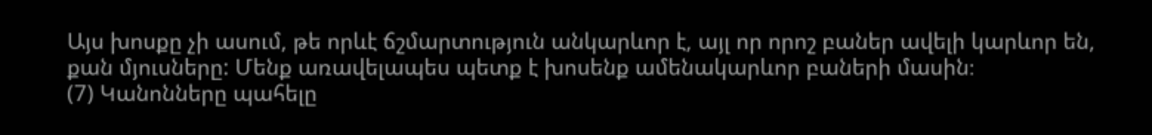Այս խոսքը չի ասում, թե որևէ ճշմարտություն անկարևոր է, այլ որ որոշ բաներ ավելի կարևոր են, քան մյուսները: Մենք առավելապես պետք է խոսենք ամենակարևոր բաների մասին։
(7) Կանոնները պահելը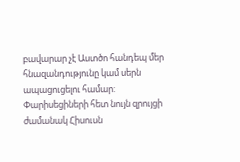բավարար չէ Աստծո հանդեպ մեր հնազանդությունը կամ սերն ապացուցելու համար:
Փարիսեցիների հետ նույն զրույցի ժամանակ Հիսուսն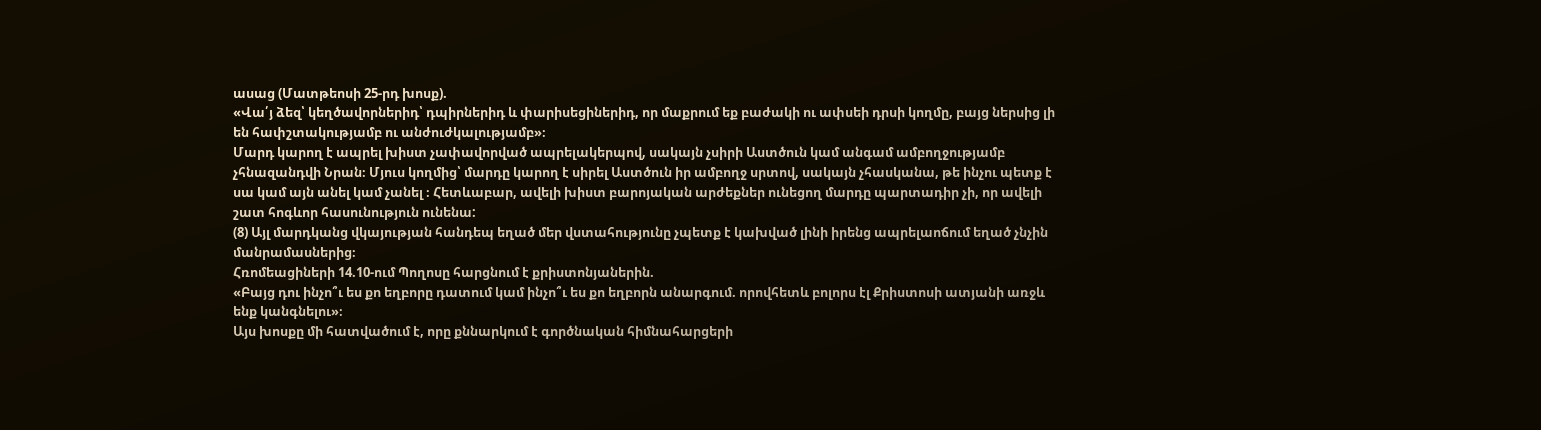ասաց (Մատթեոսի 25-րդ խոսք).
«Վա՛յ ձեզ՝ կեղծավորներիդ՝ դպիրներիդ և փարիսեցիներիդ, որ մաքրում եք բաժակի ու ափսեի դրսի կողմը, բայց ներսից լի են հափշտակությամբ ու անժուժկալությամբ»։
Մարդ կարող է ապրել խիստ չափավորված ապրելակերպով, սակայն չսիրի Աստծուն կամ անգամ ամբողջությամբ չհնազանդվի Նրան։ Մյուս կողմից՝ մարդը կարող է սիրել Աստծուն իր ամբողջ սրտով, սակայն չհասկանա, թե ինչու պետք է սա կամ այն անել կամ չանել ։ Հետևաբար, ավելի խիստ բարոյական արժեքներ ունեցող մարդը պարտադիր չի, որ ավելի շատ հոգևոր հասունություն ունենա:
(8) Այլ մարդկանց վկայության հանդեպ եղած մեր վստահությունը չպետք է կախված լինի իրենց ապրելաոճում եղած չնչին մանրամասներից։
Հռոմեացիների 14.10-ում Պողոսը հարցնում է քրիստոնյաներին.
«Բայց դու ինչո՞ւ ես քո եղբորը դատում կամ ինչո՞ւ ես քո եղբորն անարգում. որովհետև բոլորս էլ Քրիստոսի ատյանի առջև ենք կանգնելու»։
Այս խոսքը մի հատվածում է, որը քննարկում է գործնական հիմնահարցերի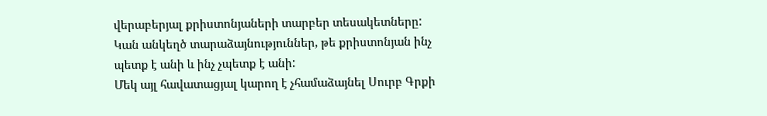վերաբերյալ քրիստոնյաների տարբեր տեսակետները: Կան անկեղծ տարաձայնություններ, թե քրիստոնյան ինչ պետք է անի և ինչ չպետք է անի:
Մեկ այլ հավատացյալ կարող է չհամաձայնել Սուրբ Գրքի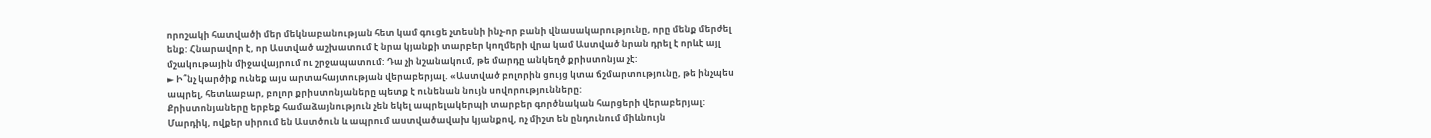որոշակի հատվածի մեր մեկնաբանության հետ կամ գուցե չտեսնի ինչ-որ բանի վնասակարությունը, որը մենք մերժել ենք: Հնարավոր է, որ Աստված աշխատում է նրա կյանքի տարբեր կողմերի վրա կամ Աստված նրան դրել է որևէ այլ մշակութային միջավայրում ու շրջապատում: Դա չի նշանակում, թե մարդը անկեղծ քրիստոնյա չէ:
► Ի՞նչ կարծիք ունեք այս արտահայտության վերաբերյալ. «Աստված բոլորին ցույց կտա ճշմարտությունը, թե ինչպես ապրել, հետևաբար, բոլոր քրիստոնյաները պետք է ունենան նույն սովորությունները:
Քրիստոնյաները երբեք համաձայնություն չեն եկել ապրելակերպի տարբեր գործնական հարցերի վերաբերյալ: Մարդիկ, ովքեր սիրում են Աստծուն և ապրում աստվածավախ կյանքով, ոչ միշտ են ընդունում միևնույն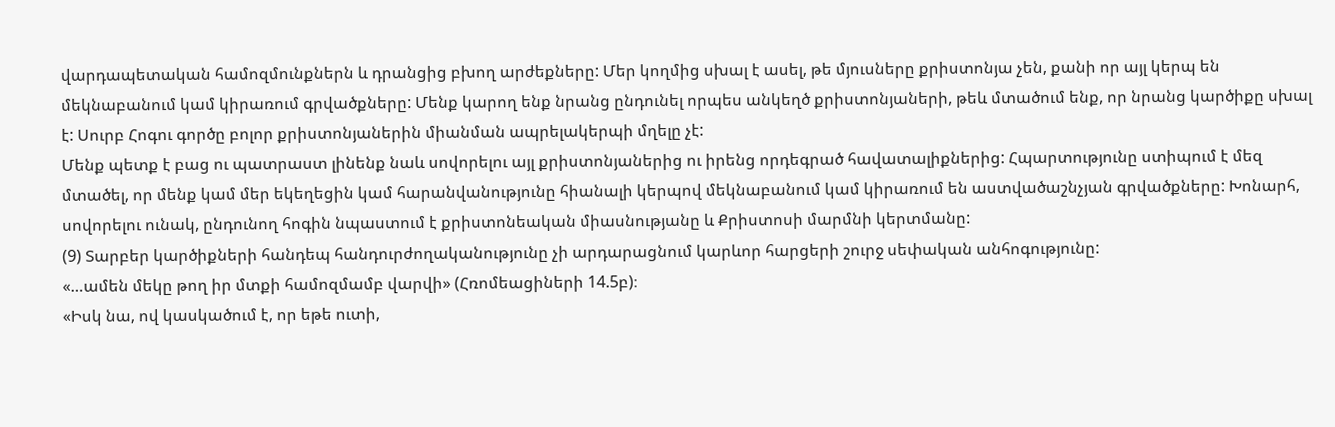վարդապետական համոզմունքներն և դրանցից բխող արժեքները: Մեր կողմից սխալ է ասել, թե մյուսները քրիստոնյա չեն, քանի որ այլ կերպ են մեկնաբանում կամ կիրառում գրվածքները: Մենք կարող ենք նրանց ընդունել որպես անկեղծ քրիստոնյաների, թեև մտածում ենք, որ նրանց կարծիքը սխալ է: Սուրբ Հոգու գործը բոլոր քրիստոնյաներին միանման ապրելակերպի մղելը չէ:
Մենք պետք է բաց ու պատրաստ լինենք նաև սովորելու այլ քրիստոնյաներից ու իրենց որդեգրած հավատալիքներից: Հպարտությունը ստիպում է մեզ մտածել, որ մենք կամ մեր եկեղեցին կամ հարանվանությունը հիանալի կերպով մեկնաբանում կամ կիրառում են աստվածաշնչյան գրվածքները: Խոնարհ, սովորելու ունակ, ընդունող հոգին նպաստում է քրիստոնեական միասնությանը և Քրիստոսի մարմնի կերտմանը:
(9) Տարբեր կարծիքների հանդեպ հանդուրժողականությունը չի արդարացնում կարևոր հարցերի շուրջ սեփական անհոգությունը:
«…ամեն մեկը թող իր մտքի համոզմամբ վարվի» (Հռոմեացիների 14.5բ)։
«Իսկ նա, ով կասկածում է, որ եթե ուտի,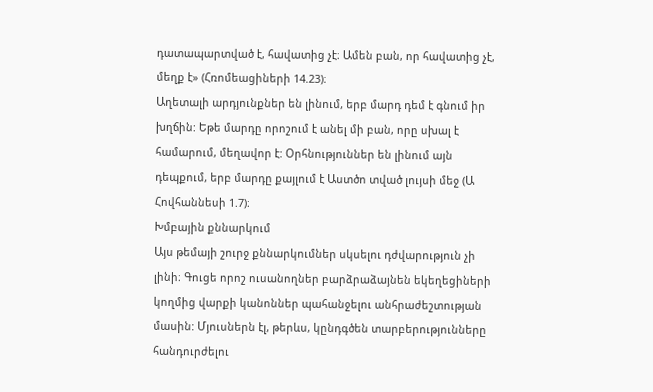դատապարտված է, հավատից չէ։ Ամեն բան, որ հավատից չէ, մեղք է» (Հռոմեացիների 14.23)։
Աղետալի արդյունքներ են լինում, երբ մարդ դեմ է գնում իր խղճին: Եթե մարդը որոշում է անել մի բան, որը սխալ է համարում, մեղավոր է: Օրհնություններ են լինում այն դեպքում, երբ մարդը քայլում է Աստծո տված լույսի մեջ (Ա Հովհաննեսի 1.7)։
Խմբային քննարկում
Այս թեմայի շուրջ քննարկումներ սկսելու դժվարություն չի լինի։ Գուցե որոշ ուսանողներ բարձրաձայնեն եկեղեցիների կողմից վարքի կանոններ պահանջելու անհրաժեշտության մասին: Մյուսներն էլ, թերևս, կընդգծեն տարբերությունները հանդուրժելու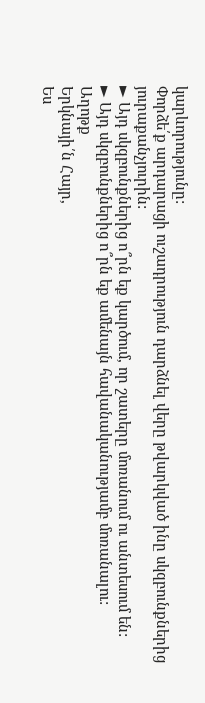կարևորությունը:
Փորձե՛ք արդարացի ուշադրություն դարձնել վերը թվարկված ինը սկզբունքներից յուրաքանչյուրին:
► Այդ սկզբունքներից ո՞րն եք կարծում, որ շատերը մոռանում ու անտեսում են:
► Այդ սկզբունքներից ո՞րն եք ամենայն հավանականությամբ մոռանալու:
Աղոթք
Երկնայի՛ն Հայր,
Ես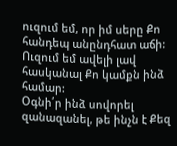ուզում եմ, որ իմ սերը Քո հանդեպ անընդհատ աճի: Ուզում եմ ավելի լավ հասկանալ Քո կամքն ինձ համար:
Օգնի՛ր ինձ սովորել զանազանել, թե ինչն է Քեզ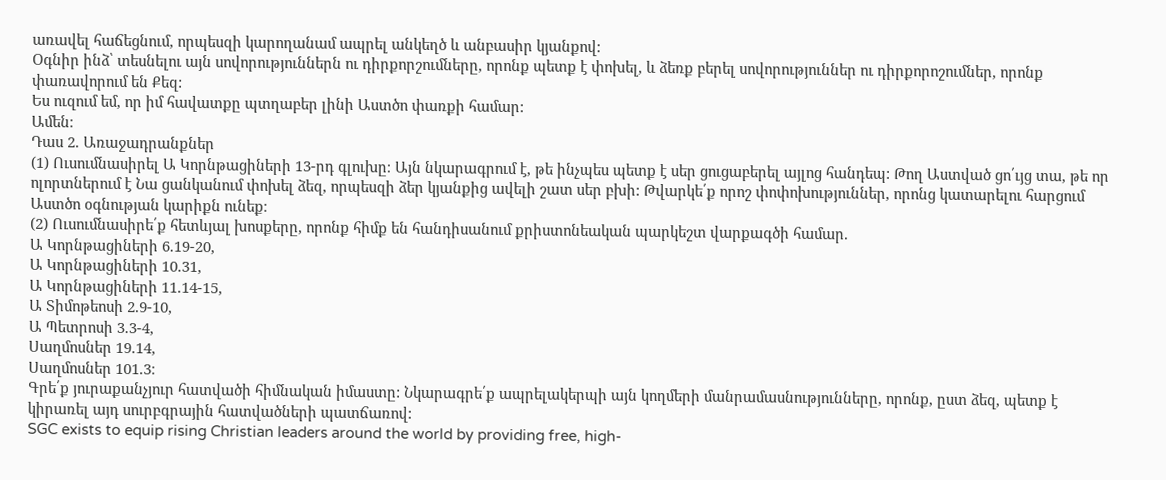առավել հաճեցնում, որպեսզի կարողանամ ապրել անկեղծ և անբասիր կյանքով:
Օգնիր ինձ՝ տեսնելու այն սովորություններն ու դիրքորշումները, որոնք պետք է փոխել, և ձեռք բերել սովորություններ ու դիրքորոշումներ, որոնք փառավորում են Քեզ:
Ես ուզում եմ, որ իմ հավատքը պտղաբեր լինի Աստծո փառքի համար:
Ամեն։
Դաս 2. Առաջադրանքներ
(1) Ուսումնասիրել Ա Կորնթացիների 13-րդ գլուխը։ Այն նկարագրում է, թե ինչպես պետք է սեր ցուցաբերել այլոց հանդեպ: Թող Աստված ցո՛ւյց տա, թե որ ոլորտներում է Նա ցանկանում փոխել ձեզ, որպեսզի ձեր կյանքից ավելի շատ սեր բխի: Թվարկե՛ք որոշ փոփոխություններ, որոնց կատարելու հարցում Աստծո օգնության կարիքն ունեք։
(2) Ուսումնասիրե՛ք հետևյալ խոսքերը, որոնք հիմք են հանդիսանում քրիստոնեական պարկեշտ վարքագծի համար.
Ա Կորնթացիների 6.19-20,
Ա Կորնթացիների 10.31,
Ա Կորնթացիների 11.14-15,
Ա Տիմոթեոսի 2.9-10,
Ա Պետրոսի 3.3-4,
Սաղմոսներ 19.14,
Սաղմոսներ 101.3։
Գրե՛ք յուրաքանչյուր հատվածի հիմնական իմաստը: Նկարագրե՛ք ապրելակերպի այն կողմերի մանրամասնությունները, որոնք, ըստ ձեզ, պետք է կիրառել այդ սուրբգրային հատվածների պատճառով:
SGC exists to equip rising Christian leaders around the world by providing free, high-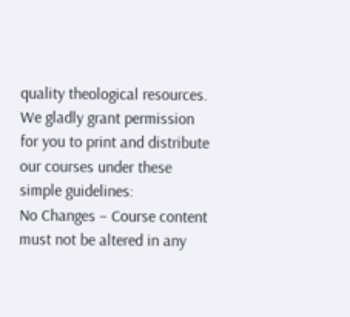quality theological resources. We gladly grant permission for you to print and distribute our courses under these simple guidelines:
No Changes – Course content must not be altered in any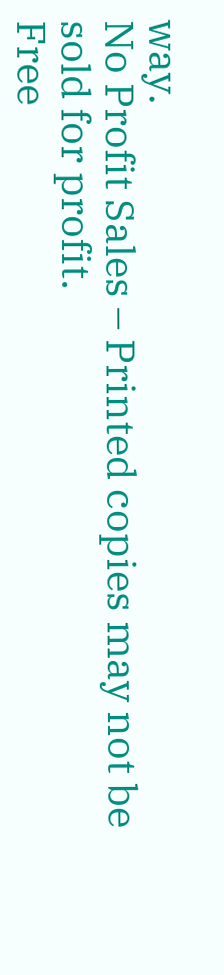way.
No Profit Sales – Printed copies may not be sold for profit.
Free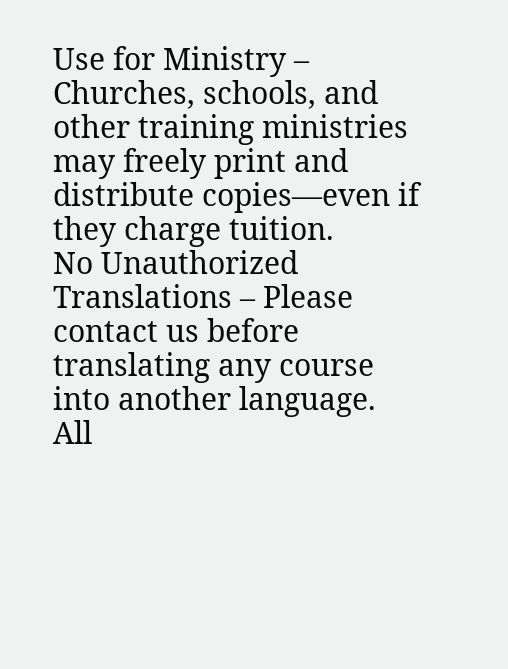Use for Ministry – Churches, schools, and other training ministries may freely print and distribute copies—even if they charge tuition.
No Unauthorized Translations – Please contact us before translating any course into another language.
All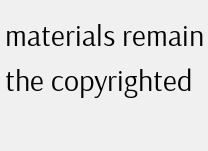materials remain the copyrighted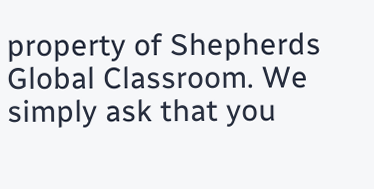property of Shepherds Global Classroom. We simply ask that you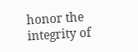honor the integrity of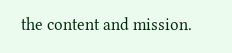the content and mission.